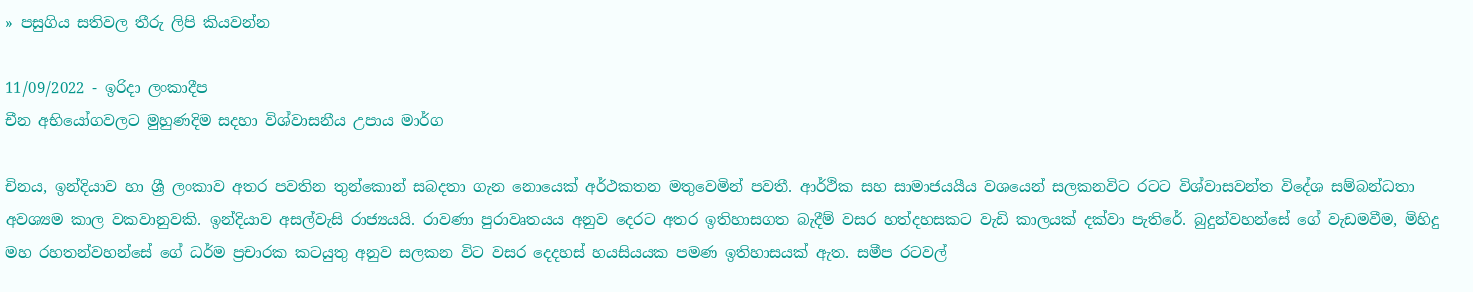» පසුගිය සතිවල තීරු ලිපි කියවන්න

11/09/2022 - ඉරිදා ලංකාදීප
චීන අභියෝගවලට මුහුණදිම සදහා විශ්වාසනීය උපාය මාර්ග

චිනය, ඉන්දියාව හා ශ්‍රී ලංකාව අතර පවතින තුන්කොන් සබදතා ගැන නොයෙක් අර්ථකතන මතුවෙමින් පවතී. ආර්ථික සහ සාමාජයයීය වශයෙන් සලකනවිට රටට විශ්වාසවන්ත විදේශ සම්බන්ධතා අවශ්‍යම කාල වකවානුවකි. ඉන්දියාව අසල්වැසි රාජ්‍යයයි. රාවණා පුරාවෘතයය අනුව දෙරට අතර ඉතිහාසගත බැදීම් වසර හත්දහසකට වැඩි කාලයක් දක්වා පැතිරේ. බුදුන්වහන්සේ ගේ වැඩමවීම, මිහිදු මහ රහතන්වහන්සේ ගේ ධර්ම ප්‍රචාරක කටයුතු අනුව සලකන විට වසර දෙදහස් හයසියයක පමණ ඉතිහාසයක් ඇත. සමීප රටවල්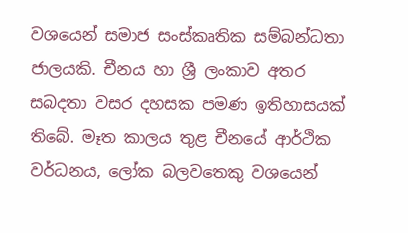වශයෙන් සමාජ සංස්කෘතික සම්බන්ධතා ජාලයකි. චීනය හා ශ්‍රී ලංකාව අතර සබදතා වසර දහසක පමණ ඉතිහාසයක් තිබේ. මෑත කාලය තුළ චීනයේ ආර්ථික වර්ධනය, ලෝක බලවතෙකු වශයෙන්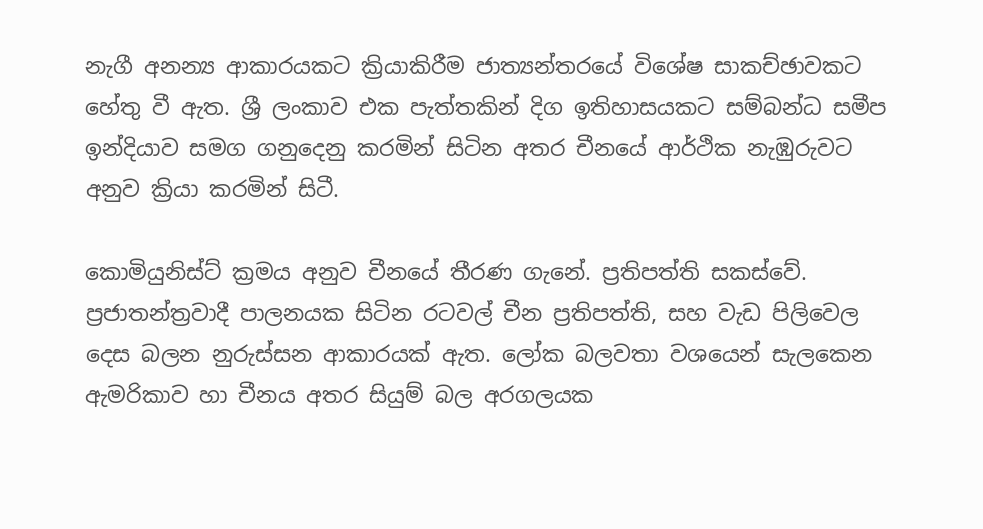නැගී අනන්‍ය ආකාරයකට ක්‍රියාකිරීම ජාත්‍යන්තරයේ විශේෂ සාකච්ඡාවකට හේතු වී ඇත. ශ්‍රී ලංකාව එක පැත්තකින් දිග ඉතිහාසයකට සම්බන්ධ සමීප ඉන්දියාව සමග ගනුදෙනු කරමින් සිටින අතර චීනයේ ආර්ථික නැඹුරුවට අනුව ක්‍රියා කරමින් සිටී.

කොමියුනිස්ට් ක්‍රමය අනුව චීනයේ තීරණ ගැනේ. ප්‍රතිපත්ති සකස්වේ. ප්‍රජාතන්ත්‍රවාදී පාලනයක සිටින රටවල් චීන ප්‍රතිපත්ති, සහ වැඩ පිලිවෙල දෙස බලන නුරුස්සන ආකාරයක් ඇත. ලෝක බලවතා වශයෙන් සැලකෙන ඇමරිකාව හා චීනය අතර සියුම් බල අරගලයක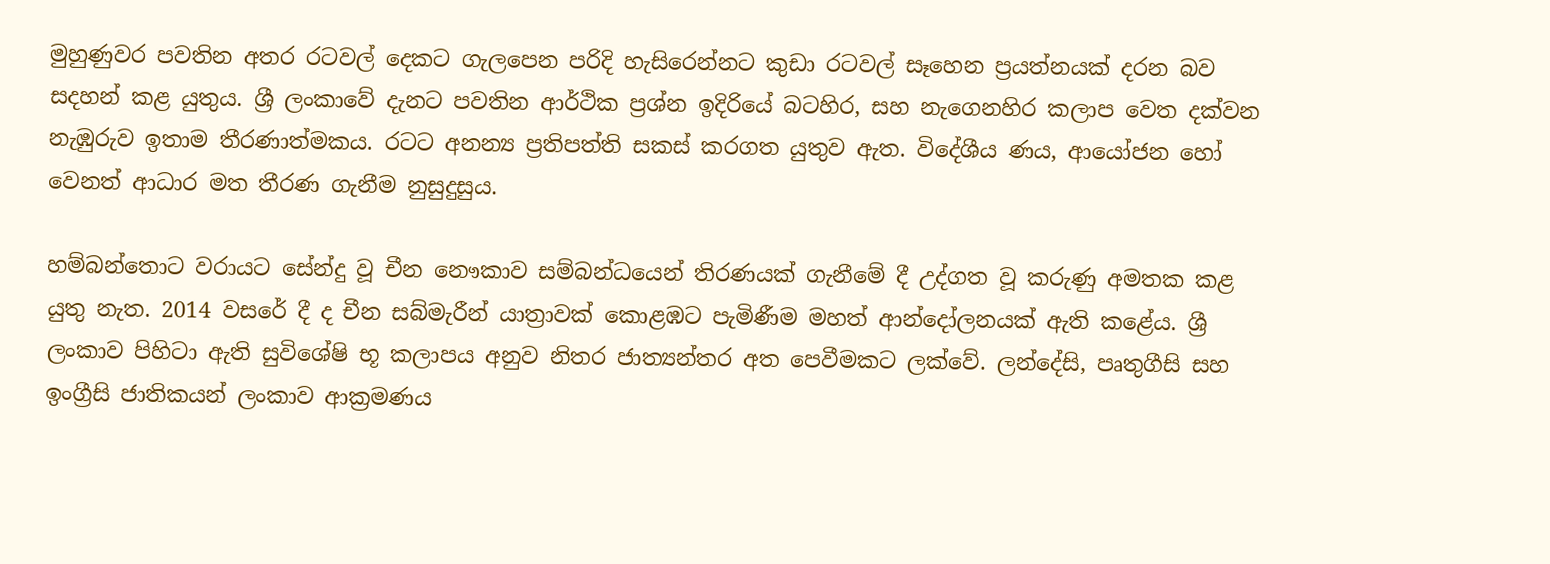මුහුණුවර පවතින අතර රටවල් දෙකට ගැලපෙන පරිදි හැසිරෙන්නට කුඩා රටවල් සෑහෙන ප්‍රයත්නයක් දරන බව සදහන් කළ යුතුය. ශ්‍රී ලංකාවේ දැනට පවතින ආර්ථික ප්‍රශ්න ඉදිරියේ බටහිර, සහ නැගෙනහිර කලාප වෙත දක්වන නැඹුරුව ඉතාම තීරණාත්මකය. රටට අනන්‍ය ප්‍රතිපත්ති සකස් කරගත යුතුව ඇත. විදේශීය ණය, ආයෝජන හෝ වෙනත් ආධාර මත තීරණ ගැනීම නුසුදුසුය.

හම්බන්තොට වරායට සේන්දු වූ චීන නෞකාව සම්බන්ධයෙන් තිරණයක් ගැනීමේ දී උද්ගත වූ කරුණු අමතක කළ යුතු නැත. 2014 වසරේ දී ද චීන සබ්මැරීන් යාත්‍රාවක් කොළඹට පැමිණීම මහත් ආන්දෝලනයක් ඇති කළේය. ශ්‍රී ලංකාව පිහිටා ඇති සුවිශේෂි භූ කලාපය අනුව නිතර ජාත්‍යන්තර අත පෙවීමකට ලක්වේ. ලන්දේසි, පෘතුගීසි සහ ඉංග්‍රීසි ජාතිකයන් ලංකාව ආක්‍රමණය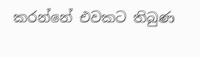කරන්නේ එවකට තිබුණ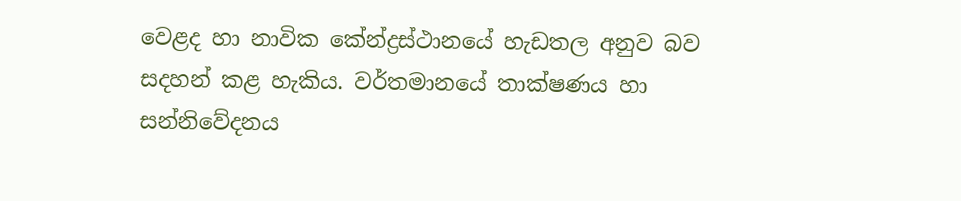වෙළද හා නාවික කේන්ද්‍රස්ථානයේ හැඩතල අනුව බව සදහන් කළ හැකිය. වර්තමානයේ තාක්ෂණය හා සන්නිවේදනය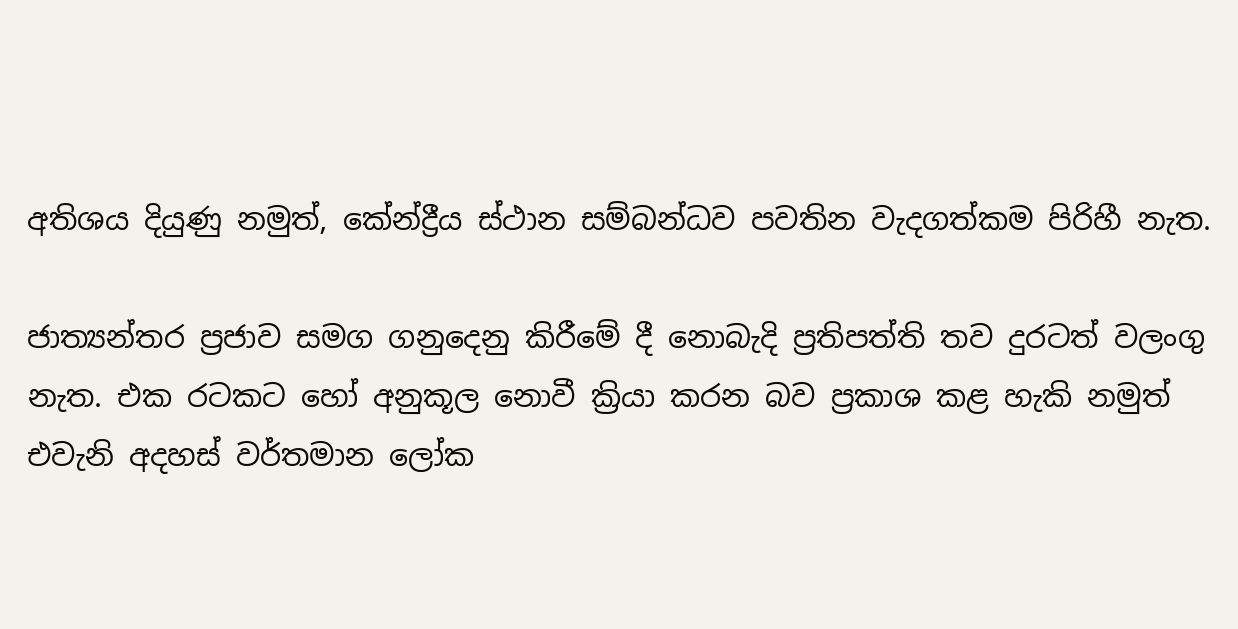අතිශය දියුණු නමුත්, කේන්ද්‍රීය ස්ථාන සම්බන්ධව පවතින වැදගත්කම පිරිහී නැත.

ජාත්‍යන්තර ප්‍රජාව සමග ගනුදෙනු කිරීමේ දී නොබැදි ප්‍රතිපත්ති තව දුරටත් වලංගු නැත. එක රටකට හෝ අනුකූල නොවී ක්‍රියා කරන බව ප්‍රකාශ කළ හැකි නමුත් එවැනි අදහස් වර්තමාන ලෝක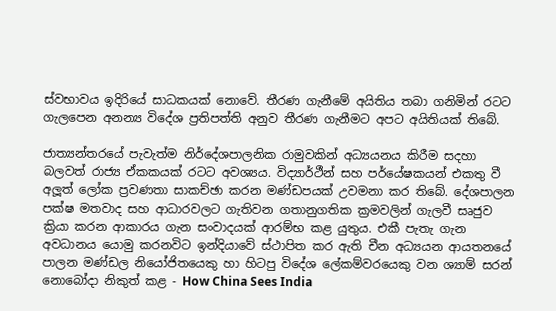ස්වභාවය ඉදිරියේ සාධකයක් නොවේ. තීරණ ගැනීමේ අයිතිය තබා ගනිමින් රටට ගැලපෙන අනන්‍ය විදේශ ප්‍රතිපත්ති අනුව තීරණ ගැනීමට අපට අයිතියක් තිබේ.

ජාත්‍යන්තරයේ පැවැත්ම නිර්දේශපාලනික රාමුවකින් අධ්‍යයනය කිරීම සදහා බලවත් රාජ්‍ය ඒකකයක් රටට අවශ්‍යය. විද්‍යාර්ථීන් සහ පර්යේෂකයන් එකතු වී අලූත් ලෝක ප්‍රවණතා සාකච්ඡා කරන මණ්ඩපයක් උවමනා කර තිබේ. දේශපාලන පක්ෂ මතවාද සහ ආධාරවලට ගැතිවන ගතානුගතික ක්‍රමවලින් ගැලවී සෘජුව ක්‍රියා කරන ආකාරය ගැන සංවාදයක් ආරම්භ කළ යුතුය. එකී පැතැ ගැන අවධානය යොමු කරනවිට ඉන්දියාවේ ස්ථාපිත කර ඇති චීන අධ්‍යයන ආයතනයේ පාලන මණ්ඩල නියෝජිතයෙකු හා හිටපු විදේශ ලේකම්වරයෙකු වන ශ්‍යාම් සරන් නොබෝදා නිකුත් කළ - How China Sees India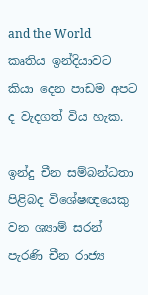and the World කෘතිය ඉන්දියාවට කියා දෙන පාඩම අපට ද වැදගත් විය හැක.

ඉන්දු චීන සම්බන්ධතා පිළිබද විශේෂඥයෙකු වන ශ්‍යාම් සරන් පැරණි චීන රාජ්‍ය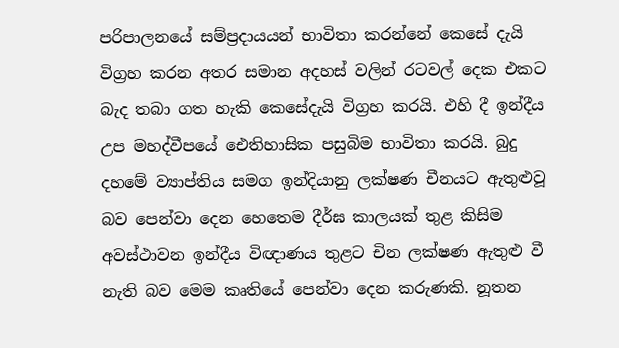පරිපාලනයේ සම්ප්‍රදායයන් භාවිතා කරන්නේ කෙසේ දැයි විග්‍රහ කරන අතර සමාන අදහස් වලින් රටවල් දෙක එකට බැද තබා ගත හැකි කෙසේදැයි විග්‍රහ කරයි. එහි දී ඉන්දීය උප මහද්වීපයේ ඓතිහාසික පසුබිම භාවිතා කරයි. බුදු දහමේ ව්‍යාප්තිය සමග ඉන්දියානු ලක්ෂණ චීනයට ඇතුළුවූ බව පෙන්වා දෙන හෙතෙම දීර්ඝ කාලයක් තුළ කිසිම අවස්ථාවන ඉන්දීය විඥාණය තුළට චින ලක්ෂණ ඇතුළු වී නැති බව මෙම කෘතියේ පෙන්වා දෙන කරුණකි. නූතන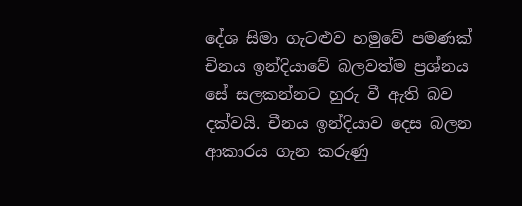දේශ සිමා ගැටළුව හමුවේ පමණක් චිනය ඉන්දියාවේ බලවත්ම ප්‍රශ්නය සේ සලකන්නට හුරු වී ඇති බව දක්වයි. චීනය ඉන්දියාව දෙස බලන ආකාරය ගැන කරුණු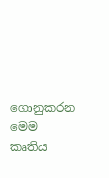ගොනුකරන මෙම කෘතිය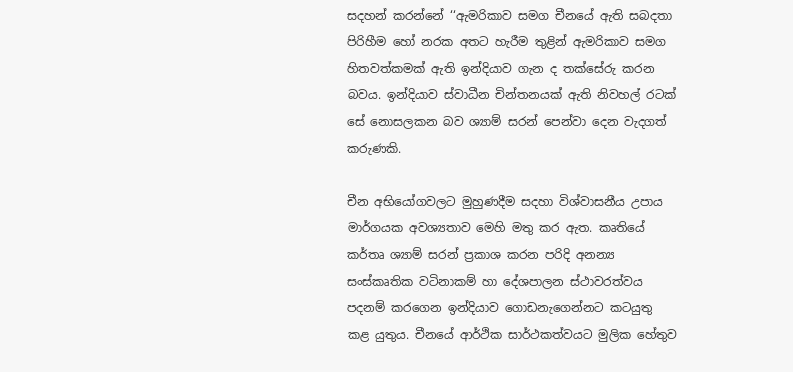සදහන් කරන්නේ ‘‘ඇමරිකාව සමග චීනයේ ඇති සබදතා පිරිහීම හෝ නරක අතට හැරීම තුළින් ඇමරිකාව සමග හිතවත්කමක් ඇති ඉන්දියාව ගැන ද තක්සේරු කරන බවය. ඉන්දියාව ස්වාධීන චින්තනයක් ඇති නිවහල් රටක් සේ නොසලකන බව ශ්‍යාම් සරන් පෙන්වා දෙන වැදගත් කරුණකි.

චීන අභියෝගවලට මුහුණදීම සදහා විශ්වාසනීය උපාය මාර්ගයක අවශ්‍යතාව මෙහි මතු කර ඇත. කෘතියේ කර්තෘ ශ්‍යාම් සරන් ප්‍රකාශ කරන පරිදි අනන්‍ය සංස්කෘතික වටිනාකම් හා දේශපාලන ස්ථාවරත්වය පදනම් කරගෙන ඉන්දියාව ගොඩනැගෙන්නට කටයුතු කළ යුතුය. චීනයේ ආර්ථික සාර්ථකත්වයට මුලික හේතුව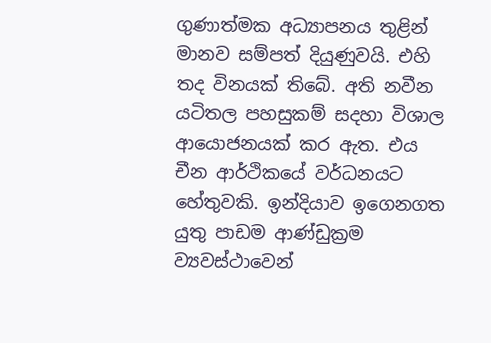ගුණාත්මක අධ්‍යාපනය තුළින් මානව සම්පත් දියුණුවයි. එහි තද විනයක් තිබේ. අති නවීන යටිතල පහසුකම් සදහා විශාල ආයොජනයක් කර ඇත. එය චීන ආර්ථිකයේ වර්ධනයට හේතුවකි. ඉන්දියාව ඉගෙනගත යුතු පාඩම ආණ්ඩුක්‍රම ව්‍යවස්ථාවෙන්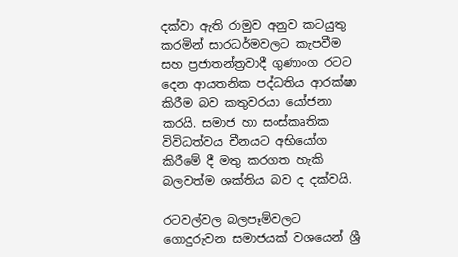දක්වා ඇති රාමුව අනුව කටයුතු කරමින් සාරධර්මවලට කැපවීම සහ ප්‍රජාතන්ත්‍රවාදී ගුණාංග රටට දෙන ආයතනික පද්ධතිය ආරක්ෂා කිරීම බව කතුවරයා යෝජනා කරයි. සමාජ හා සංස්කෘතික විවිධත්වය චීනයට අභියෝග කිරීමේ දී මතු කරගත හැකි බලවත්ම ශක්තිය බව ද දක්වයි.

රටවල්වල බලපෑම්වලට ගොදුරුවන සමාජයක් වශයෙන් ශ්‍රී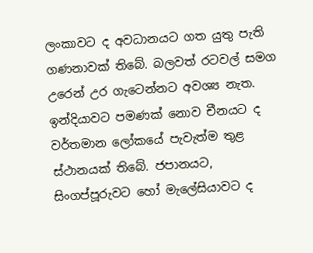ලංකාවට ද අවධානයට ගත යුතු පැති ගණනාවක් තිබේ. බලවත් රටවල් සමග උරෙන් උර ගැටෙන්නට අවශ්‍ය නැත. ඉන්දියාවට පමණක් නොව චීනයට ද වර්තමාන ලෝකයේ පැවැත්ම තුළ ස්ථානයක් තිබේ. ජපානයට, සිංගප්පූරුවට හෝ මැලේසියාවට ද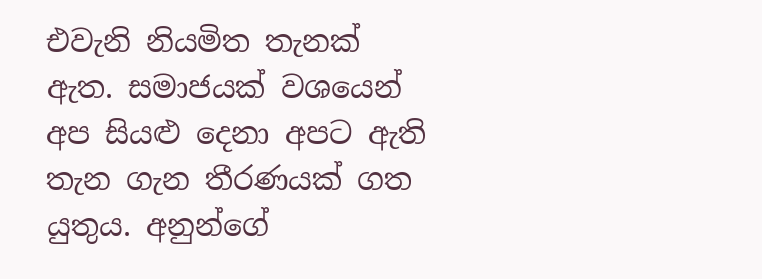එවැනි නියමිත තැනක් ඇත. සමාජයක් වශයෙන් අප සියළු දෙනා අපට ඇති තැන ගැන තීරණයක් ගත යුතුය. අනුන්ගේ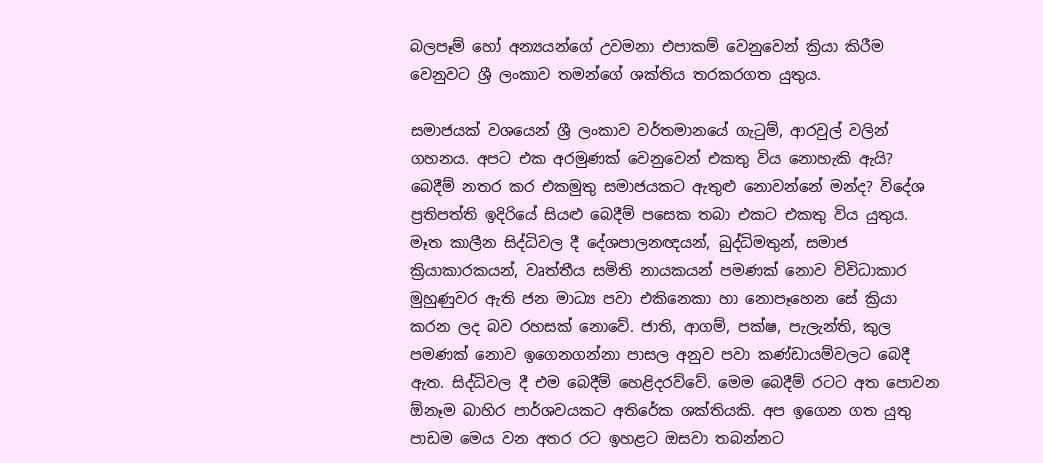බලපෑම් හෝ අන්‍යයන්ගේ උවමනා එපාකම් වෙනුවෙන් ක්‍රියා කිරීම වෙනුවට ශ්‍රී ලංකාව තමන්ගේ ශක්තිය තරකරගත යුතුය.

සමාජයක් වශයෙන් ශ්‍රී ලංකාව වර්තමානයේ ගැටුම්, ආරවුල් වලින් ගහනය. අපට එක අරමුණක් වෙනුවෙන් එකතු විය නොහැකි ඇයි? බෙදීම් නතර කර එකමුතු සමාජයකට ඇතුළු නොවන්නේ මන්ද? විදේශ ප්‍රතිපත්ති ඉදිරියේ සියළු බෙදීම් පසෙක තබා එකට එකතු විය යුතුය. මෑත කාලීන සිද්ධිවල දී දේශපාලනඥයන්, බුද්ධිමතුන්, සමාජ ක්‍රියාකාරකයන්, වෘත්තීය සමිති නායකයන් පමණක් නොව විවිධාකාර මුහුණුවර ඇති ජන මාධ්‍ය පවා එකිනෙකා හා නොපෑහෙන සේ ක්‍රියා කරන ලද බව රහසක් නොවේ. ජාති, ආගම්, පක්ෂ, පැලැන්ති, කුල පමණක් නොව ඉගෙනගන්නා පාසල අනුව පවා කණ්ඩායම්වලට බෙදී ඇත. සිද්ධිවල දී එම බෙදීම් හෙළිදරව්වේ. මෙම බෙදීම් රටට අත පොවන ඕනෑම බාහිර පාර්ශවයකට අතිරේක ශක්තියකි. අප ඉගෙන ගත යුතු පාඩම මෙය වන අතර රට ඉහළට ඔසවා තබන්නට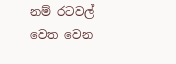නම් රටවල් වෙත වෙන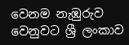වෙනම නැඹුරුව වෙනුවට ශ්‍රී ලංකාව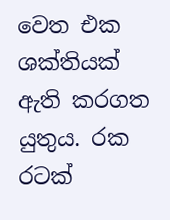වෙත එක ශක්තියක් ඇති කරගත යුතුය. රක රටක්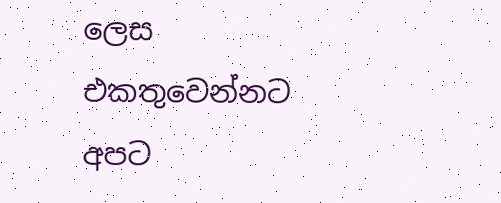ලෙස එකතුවෙන්නට අපට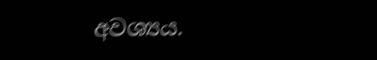අවශ්‍යය.